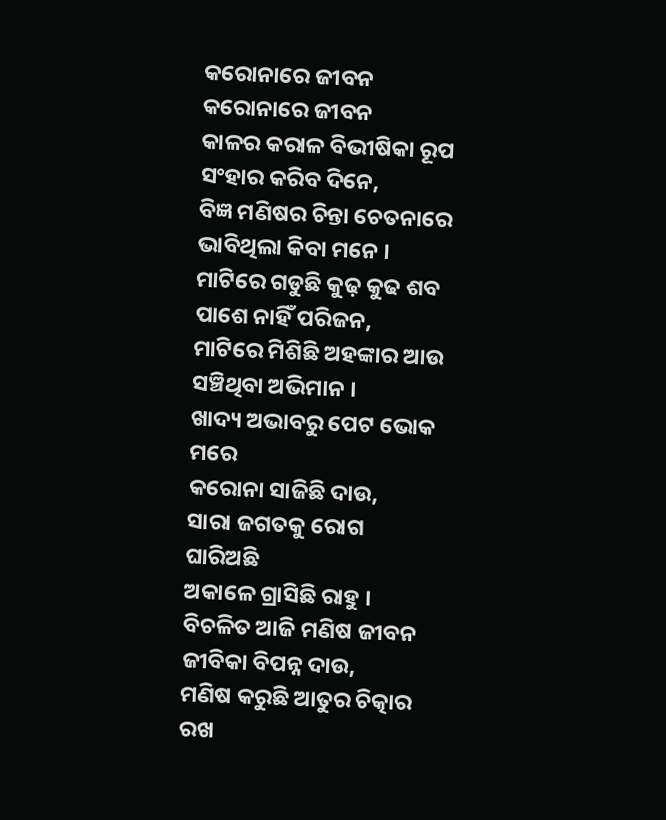କରୋନାରେ ଜୀବନ
କରୋନାରେ ଜୀବନ
କାଳର କରାଳ ବିଭୀଷିକା ରୂପ
ସଂହାର କରିବ ଦିନେ,
ବିଜ୍ଞ ମଣିଷର ଚିନ୍ତା ଚେତନାରେ
ଭାବିଥିଲା କିବା ମନେ ।
ମାଟିରେ ଗଡୁଛି କୁଢ଼ କୁଢ ଶବ
ପାଶେ ନାହିଁ ପରିଜନ,
ମାଟିରେ ମିଶିଛି ଅହଙ୍କାର ଆଉ
ସଞ୍ଚିଥିବା ଅଭିମାନ ।
ଖାଦ୍ୟ ଅଭାବରୁ ପେଟ ଭୋକ ମରେ
କରୋନା ସାଜିଛି ଦାଉ,
ସାରା ଜଗତକୁ ରୋଗ ଘାରିଅଛି
ଅକାଳେ ଗ୍ରାସିଛି ରାହୁ ।
ବିଚଳିତ ଆଜି ମଣିଷ ଜୀବନ
ଜୀବିକା ବିପନ୍ନ ଦାଉ,
ମଣିଷ କରୁଛି ଆତୁର ଚିତ୍କାର
ରଖ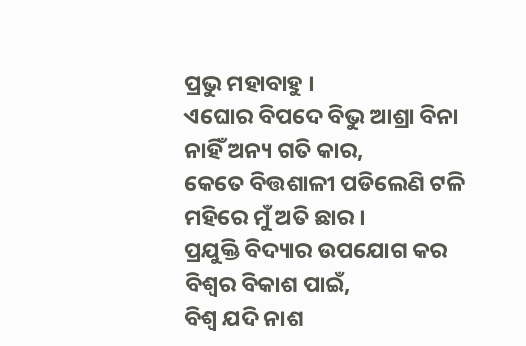ପ୍ରଭୁ ମହାବାହୁ ।
ଏଘୋର ବିପଦେ ବିଭୁ ଆଶ୍ରା ବିନା
ନାହିଁ ଅନ୍ୟ ଗତି କାର,
କେତେ ବିତ୍ତଶାଳୀ ପଡିଲେଣି ଟଳି
ମହିରେ ମୁଁ ଅତି ଛାର ।
ପ୍ରଯୁକ୍ତି ବିଦ୍ୟାର ଉପଯୋଗ କର
ବିଶ୍ଵର ବିକାଶ ପାଇଁ,
ବିଶ୍ୱ ଯଦି ନାଶ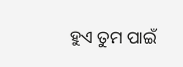ହୁଏ ତୁମ ପାଇଁ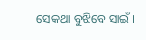ସେକଥା ବୁଝିବେ ସାଇଁ ।